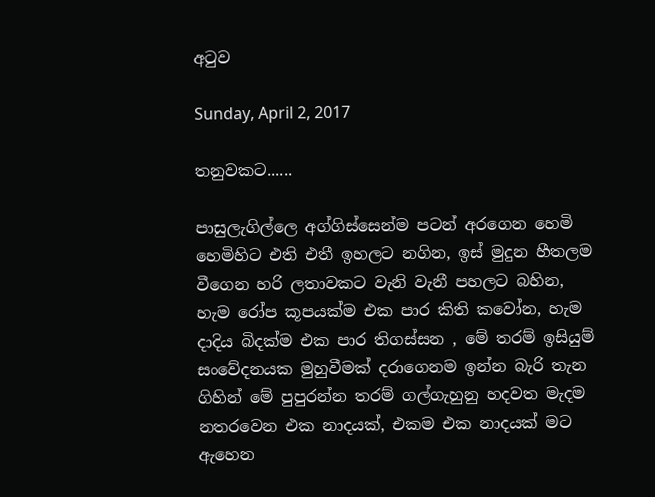අටුව

Sunday, April 2, 2017

තනුවකට......

පාසුලැගිල්ලෙ අග්ගිස්සෙන්ම පටන් අරගෙන හෙමි හෙමිහිට එති එතී ඉහලට නගින, ඉස් මුදුන හීතලම වීගෙන හරි ලතාවකට වැනි වැනී පහලට බහින, හැම රෝප කූපයක්ම එක පාර කිති කවෝන, හැම දාදිය බිදක්ම එක පාර තිගස්සන , මේ තරම් ඉසියුම් සංවේදනයක මුහුවීමක් දරාගෙනම ඉන්න බැරි තැන ගිහින් මේ පුපුරන්න තරම් ගල්ගැහුනු හදවත මැදම නතරවෙන එක නාදයක්, එකම එක නාදයක් මට ඇහෙන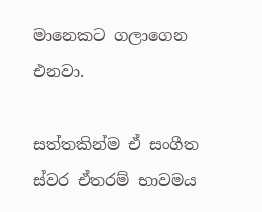මානෙකට ගලාගෙන එනවා.

සත්තකින්ම ඒ සංගීත ස්වර ඒතරම් භාවමය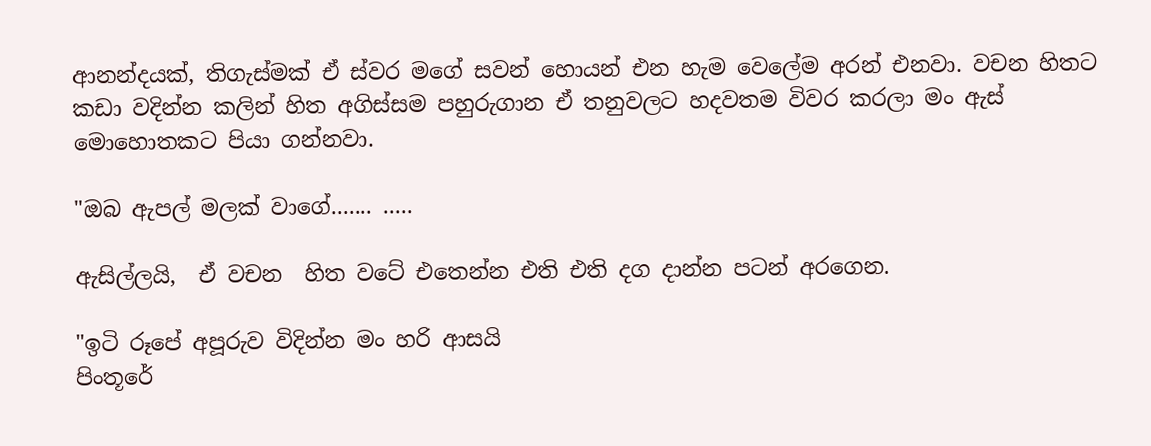ආනන්දයක්, තිගැස්මක් ඒ ස්වර මගේ සවන් හොයන් එන හැම වෙලේම අරන් එනවා. වචන හිතට කඩා වදින්න කලින් හිත අගිස්සම පහුරුගාන ඒ තනුවලට හදවතම විවර කරලා මං ඇස් මොහොතකට පියා ගන්නවා.

"ඔබ ඇපල් මලක් වාගේ....... .....

ඇසිල්ලයි,  ඒ වචන  හිත වටේ එතෙන්න එති එති දග දාන්න පටන් අරගෙන.

"ඉටි රූපේ අපූරුව විදින්න මං හරි ආසයි
පිංතූරේ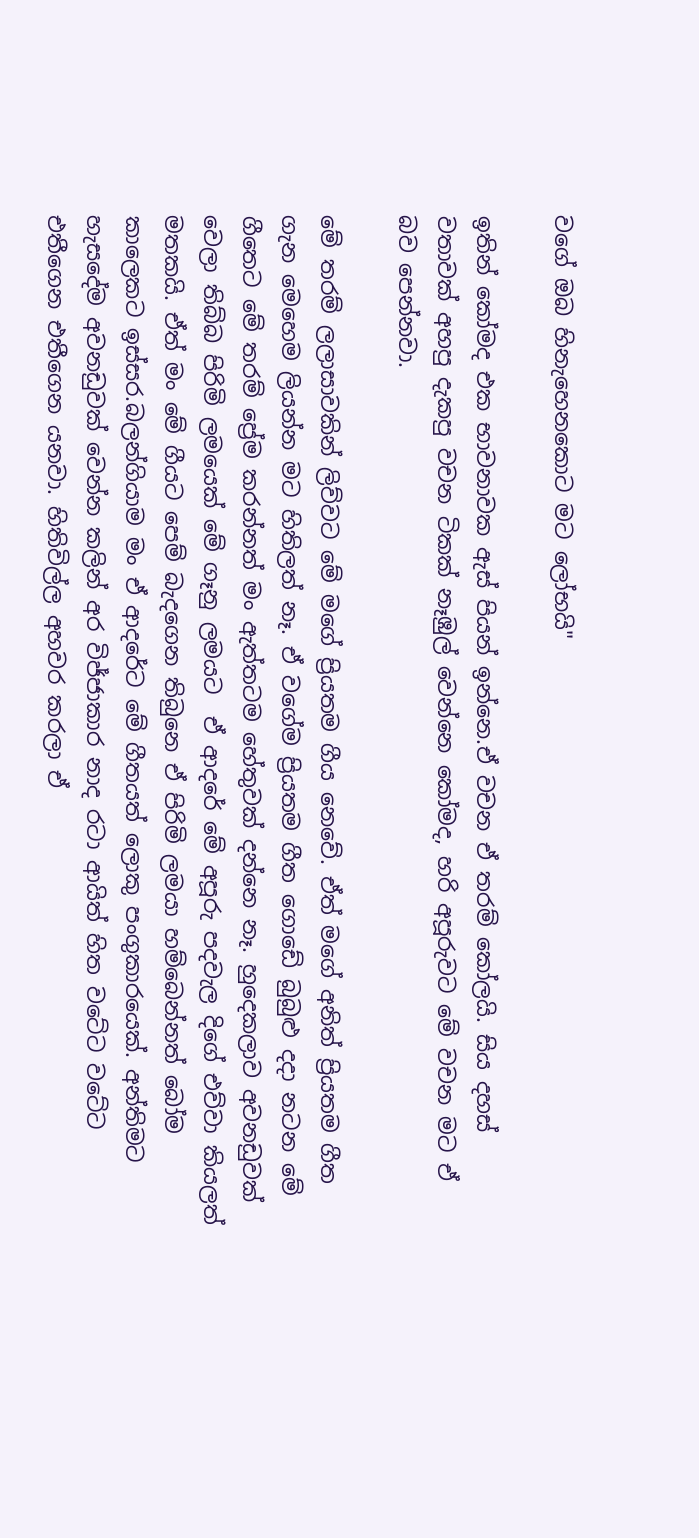වගේ ඔබ හිනැහෙනකොට මට ලෝභයි"

ඉතින් කෝමද එක භාවනාවක ඇස් පියන් ඉන්නෙ.ඒ වචන ඒ තරම් කෝලයි. සිය දහස් වතාවක් අහපු දැකපු වචන ටිකක් නෑඹුල් වෙන්නෙ කෝමද, හරි අපූරුවට මේ වචන මට ඒ බව පෙන්නවා.

මේ තරම් ලලාසාවකින් ලිව්වට මේ මගේ ප්‍රියතම ගීය නෙවේ. ඒත් මගේ අනිත් ප්‍රියතම ගීත ගැන මෙහෙම ලියන්න මට හිතිලත් නෑ. ඒ වගේම ප්‍රියතම ගීත ගොඩේ බුබුළු දදා නටන මේ ගීතෙට මේ තරම් ප්‍රේම කරන්නත් මං ඇත්තටම හේතුවක් දන්නෙ නෑ. හුදෙකලාව අවනඩුවක් වෙලා තිබ්බ පිරිමි ලමයෙක් මේ ගෑනු ලමයට  ඒ ආදරේ මේ අපූරු පදවැල දිගේ එව්වා කියලත් මතකයි. ඒත් මං මේ ගීයට පෙම් බැදගෙන තිබුනෙ ඒ පිරිමි ලමයා හම්බෙන්නත් බෝම කාලෙකට ඉස්සර.බලන්ගියාම මං ඒ ආදරේට මේ ගීතයත් ලොකු පංගුකාරයෙක්. අන්තිමට හැසදේම අවනඩුවක් වෙන්න කලින් අර විජ්ජාකාර නාද රටා ආයිත් හිත වටේට වටේට එතීගෙන එතීගෙන යනවා. හිතිවිල්ල අහවර කරලා ඒ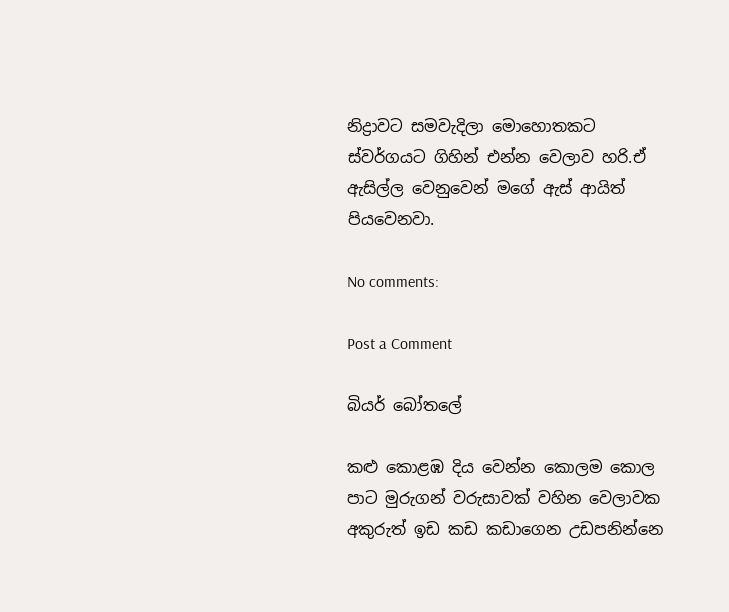නිද්‍රාවට සමවැදිලා මොහොතකට ස්වර්ගයට ගිහින් එන්න වෙලාව හරි.ඒ ඇසිල්ල වෙනුවෙන් මගේ ඇස් ආයිත් පියවෙනවා.

No comments:

Post a Comment

බියර් බෝතලේ

කළු කොළඹ දිය වෙන්න කොලම කොල පාට මුරුගන් වරුසාවක් වහින වෙලාවක අකුරුත් ඉඩ කඩ කඩාගෙන උඩපනින්නෙ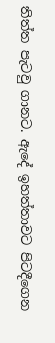තිත්ත පැටවු ගානට. ඇදේ ඉහත්තාවට පිටදීගෙන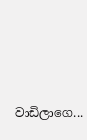වාඩිලාගෙ...